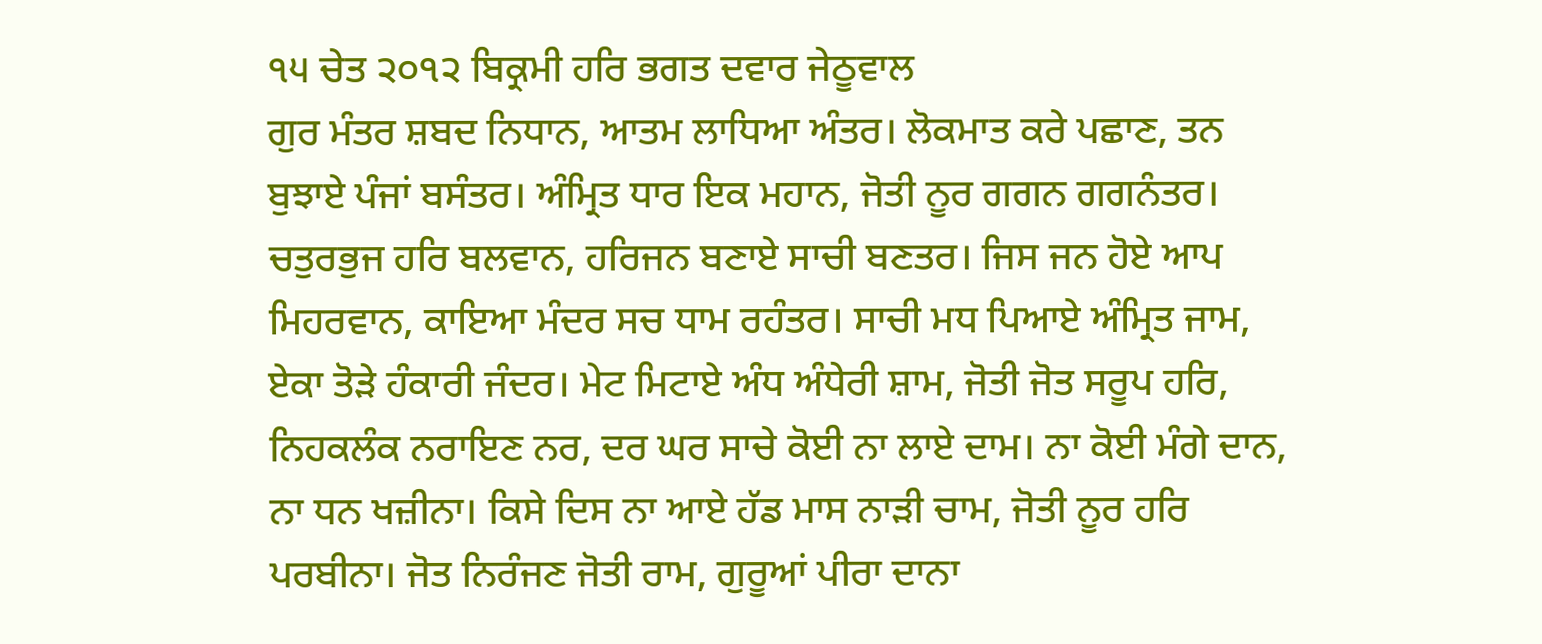੧੫ ਚੇਤ ੨੦੧੨ ਬਿਕ੍ਰਮੀ ਹਰਿ ਭਗਤ ਦਵਾਰ ਜੇਠੂਵਾਲ
ਗੁਰ ਮੰਤਰ ਸ਼ਬਦ ਨਿਧਾਨ, ਆਤਮ ਲਾਧਿਆ ਅੰਤਰ। ਲੋਕਮਾਤ ਕਰੇ ਪਛਾਣ, ਤਨ ਬੁਝਾਏ ਪੰਜਾਂ ਬਸੰਤਰ। ਅੰਮ੍ਰਿਤ ਧਾਰ ਇਕ ਮਹਾਨ, ਜੋਤੀ ਨੂਰ ਗਗਨ ਗਗਨੰਤਰ। ਚਤੁਰਭੁਜ ਹਰਿ ਬਲਵਾਨ, ਹਰਿਜਨ ਬਣਾਏ ਸਾਚੀ ਬਣਤਰ। ਜਿਸ ਜਨ ਹੋਏ ਆਪ ਮਿਹਰਵਾਨ, ਕਾਇਆ ਮੰਦਰ ਸਚ ਧਾਮ ਰਹੰਤਰ। ਸਾਚੀ ਮਧ ਪਿਆਏ ਅੰਮ੍ਰਿਤ ਜਾਮ, ਏਕਾ ਤੋੜੇ ਹੰਕਾਰੀ ਜੰਦਰ। ਮੇਟ ਮਿਟਾਏ ਅੰਧ ਅੰਧੇਰੀ ਸ਼ਾਮ, ਜੋਤੀ ਜੋਤ ਸਰੂਪ ਹਰਿ, ਨਿਹਕਲੰਕ ਨਰਾਇਣ ਨਰ, ਦਰ ਘਰ ਸਾਚੇ ਕੋਈ ਨਾ ਲਾਏ ਦਾਮ। ਨਾ ਕੋਈ ਮੰਗੇ ਦਾਨ, ਨਾ ਧਨ ਖਜ਼ੀਨਾ। ਕਿਸੇ ਦਿਸ ਨਾ ਆਏ ਹੱਡ ਮਾਸ ਨਾੜੀ ਚਾਮ, ਜੋਤੀ ਨੂਰ ਹਰਿ ਪਰਬੀਨਾ। ਜੋਤ ਨਿਰੰਜਣ ਜੋਤੀ ਰਾਮ, ਗੁਰੂਆਂ ਪੀਰਾ ਦਾਨਾ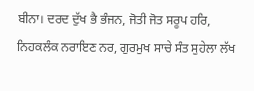ਬੀਨਾ। ਦਰਦ ਦੁੱਖ ਭੈ ਭੰਜਨ, ਜੋਤੀ ਜੋਤ ਸਰੂਪ ਹਰਿ, ਨਿਹਕਲੰਕ ਨਰਾਇਣ ਨਰ, ਗੁਰਮੁਖ ਸਾਚੇ ਸੰਤ ਸੁਹੇਲਾ ਲੱਖ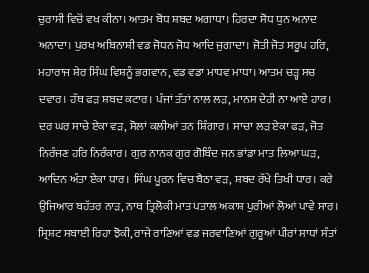ਚੁਰਾਸੀ ਵਿਚੋਂ ਵਖ ਕੀਨਾ। ਆਤਮ ਬੋਧ ਸ਼ਬਦ ਅਗਾਧਾ। ਹਿਰਦਾ ਸੋਧ ਧੁਨ ਅਨਾਦ ਅਨਾਦਾ। ਪੁਰਖ ਅਬਿਨਾਸ਼ੀ ਵਡ ਜੋਧਨ ਜੋਧ ਆਦਿ ਜੁਗਾਦਾ। ਜੋਤੀ ਜੋਤ ਸਰੂਪ ਹਰਿ, ਮਹਾਰਾਜ ਸ਼ੇਰ ਸਿੰਘ ਵਿਸ਼ਨੂੰ ਭਗਵਾਨ, ਵਡ ਵਡਾ ਮਾਧਵ ਮਾਧਾ। ਆਤਮ ਚੜ੍ਹ ਸਚ ਦਵਾਰ। ਹੱਥ ਫੜ ਸ਼ਬਦ ਕਟਾਰ। ਪੰਜਾਂ ਤੱਤਾਂ ਨਾਲ ਲੜ, ਮਾਨਸ ਦੇਹੀ ਨਾ ਆਏ ਹਾਰ। ਦਰ ਘਰ ਸਾਚੇ ਏਕਾ ਵੜ, ਸੋਲਾਂ ਕਲੀਆਂ ਤਨ ਸ਼ਿੰਗਾਰ। ਸਾਚਾ ਲੜ ਏਕਾ ਫੜ, ਜੋਤ ਨਿਰੰਜਣ ਹਰਿ ਨਿਰੰਕਾਰ। ਗੁਰ ਨਾਨਕ ਗੁਰ ਗੋਬਿੰਦ ਜਨ ਭਾਂਡਾ ਮਾਤ ਲਿਆ ਘੜ, ਆਦਿਨ ਅੰਤਾ ਏਕਾ ਧਾਰ। ਸਿੰਘ ਪੂਰਨ ਵਿਚ ਬੈਠਾ ਵੜ, ਸ਼ਬਦ ਰੱਖੇ ਤਿਖੀ ਧਾਰ। ਕਰੇ ਉਜਿਆਰ ਬਹੱਤਰ ਨਾੜ, ਨਾਥ ਤ੍ਰਿਲੋਕੀ ਮਾਤ ਪਤਾਲ ਅਕਾਸ਼ ਪੁਰੀਆਂ ਲੋਆਂ ਪਾਵੇ ਸਾਰ। ਸ੍ਰਿਸ਼ਟ ਸਬਾਈ ਰਿਹਾ ਝੋਕੀ, ਰਾਜੇ ਰਾਣਿਆਂ ਵਡ ਜਰਵਾਣਿਆਂ ਗੁਰੂਆਂ ਪੀਰਾਂ ਸਾਧਾਂ ਸੰਤਾਂ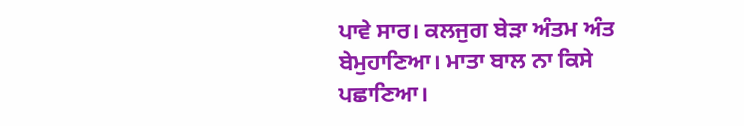ਪਾਵੇ ਸਾਰ। ਕਲਜੁਗ ਬੇੜਾ ਅੰਤਮ ਅੰਤ ਬੇਮੁਹਾਣਿਆ। ਮਾਤਾ ਬਾਲ ਨਾ ਕਿਸੇ ਪਛਾਣਿਆ।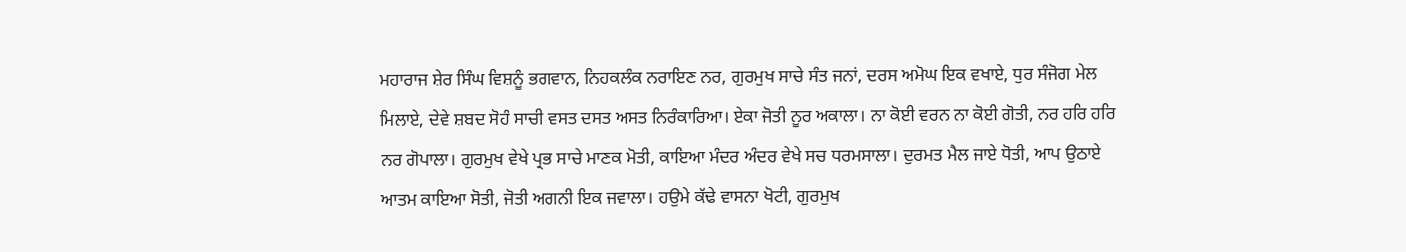ਮਹਾਰਾਜ ਸ਼ੇਰ ਸਿੰਘ ਵਿਸ਼ਨੂੰ ਭਗਵਾਨ, ਨਿਹਕਲੰਕ ਨਰਾਇਣ ਨਰ, ਗੁਰਮੁਖ ਸਾਚੇ ਸੰਤ ਜਨਾਂ, ਦਰਸ ਅਮੋਘ ਇਕ ਵਖਾਏ, ਧੁਰ ਸੰਜੋਗ ਮੇਲ ਮਿਲਾਏ, ਦੇਵੇ ਸ਼ਬਦ ਸੋਹੰ ਸਾਚੀ ਵਸਤ ਦਸਤ ਅਸਤ ਨਿਰੰਕਾਰਿਆ। ਏਕਾ ਜੋਤੀ ਨੂਰ ਅਕਾਲਾ। ਨਾ ਕੋਈ ਵਰਨ ਨਾ ਕੋਈ ਗੋਤੀ, ਨਰ ਹਰਿ ਹਰਿ ਨਰ ਗੋਪਾਲਾ। ਗੁਰਮੁਖ ਵੇਖੇ ਪ੍ਰਭ ਸਾਚੇ ਮਾਣਕ ਮੋਤੀ, ਕਾਇਆ ਮੰਦਰ ਅੰਦਰ ਵੇਖੇ ਸਚ ਧਰਮਸਾਲਾ। ਦੁਰਮਤ ਮੈਲ ਜਾਏ ਧੋਤੀ, ਆਪ ਉਠਾਏ ਆਤਮ ਕਾਇਆ ਸੋਤੀ, ਜੋਤੀ ਅਗਨੀ ਇਕ ਜਵਾਲਾ। ਹਉਮੇ ਕੱਢੇ ਵਾਸਨਾ ਖੋਟੀ, ਗੁਰਮੁਖ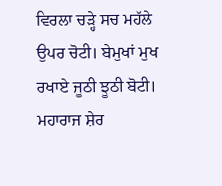ਵਿਰਲਾ ਚੜ੍ਹੇ ਸਚ ਮਹੱਲੇ ਉਪਰ ਚੋਟੀ। ਬੇਮੁਖਾਂ ਮੁਖ ਰਖਾਏ ਜੂਠੀ ਝੂਠੀ ਬੋਟੀ। ਮਹਾਰਾਜ ਸ਼ੇਰ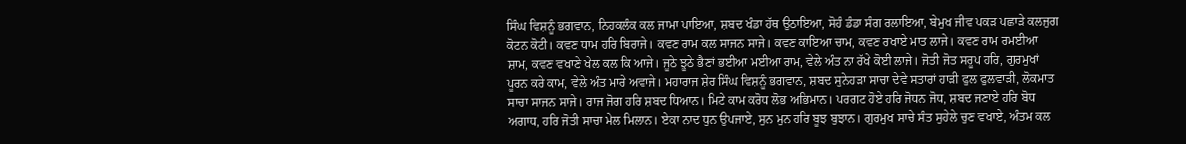ਸਿੰਘ ਵਿਸ਼ਨੂੰ ਭਗਵਾਨ, ਨਿਹਕਲੰਕ ਕਲ ਜਾਮਾ ਪਾਇਆ, ਸ਼ਬਦ ਖੰਡਾ ਹੱਥ ਉਠਾਇਆ, ਸੋਹੰ ਡੰਡਾ ਸੰਗ ਰਲਾਇਆ, ਬੇਮੁਖ ਜੀਵ ਪਕੜ ਪਛਾੜੇ ਕਲਜੁਗ ਕੋਟਨ ਕੋਟੀ। ਕਵਣ ਧਾਮ ਹਰਿ ਬਿਰਾਜੇ। ਕਵਣ ਰਾਮ ਕਲ ਸਾਜਨ ਸਾਜੇ। ਕਵਣ ਕਾਇਆ ਚਾਮ, ਕਵਣ ਰਖਾਏ ਮਾਤ ਲਾਜੇ। ਕਵਣ ਰਾਮ ਰਮਈਆ ਸ਼ਾਮ, ਕਵਣ ਵਖਾਣੇ ਖੇਲ ਕਲ ਕਿ ਆਜੇ। ਜੂਠੇ ਝੂਠੇ ਭੈਣਾਂ ਭਈਆ ਮਈਆ ਰਾਮ, ਵੇਲੇ ਅੰਤ ਨਾ ਰੱਖੇ ਕੋਈ ਲਾਜੇ। ਜੋਤੀ ਜੋਤ ਸਰੂਪ ਹਰਿ, ਗੁਰਮੁਖਾਂ ਪੂਰਨ ਕਰੇ ਕਾਮ, ਵੇਲੇ ਅੰਤ ਮਾਰੇ ਅਵਾਜੇ। ਮਹਾਰਾਜ ਸ਼ੇਰ ਸਿੰਘ ਵਿਸ਼ਨੂੰ ਭਗਵਾਨ, ਸ਼ਬਦ ਸੁਨੇਹੜਾ ਸਾਚਾ ਦੇਵੇ ਸਤਾਰਾਂ ਹਾੜੀ ਫੁਲ ਫੁਲਵਾੜੀ, ਲੋਕਮਾਤ ਸਾਚਾ ਸਾਜਨ ਸਾਜੇ। ਰਾਜ ਜੋਗ ਹਰਿ ਸ਼ਬਦ ਧਿਆਨ। ਮਿਟੇ ਕਾਮ ਕਰੋਧ ਲੋਭ ਅਭਿਮਾਨ। ਪਰਗਟ ਹੋਏ ਹਰਿ ਜੋਧਨ ਜੋਧ, ਸ਼ਬਦ ਜਣਾਏ ਹਰਿ ਬੋਧ ਅਗਾਧ, ਹਰਿ ਜੋਤੀ ਸਾਚਾ ਮੇਲ ਮਿਲਾਨ। ਏਕਾ ਨਾਦ ਧੁਨ ਉਪਜਾਏ, ਸੁਨ ਮੁਨ ਹਰਿ ਬੂਝ ਬੁਝਾਨ। ਗੁਰਮੁਖ ਸਾਚੇ ਸੰਤ ਸੁਹੇਲੇ ਚੁਣ ਵਖਾਏ, ਅੰਤਮ ਕਲ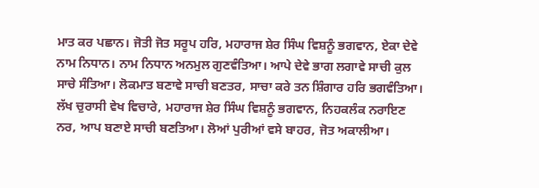ਮਾਤ ਕਰ ਪਛਾਨ। ਜੋਤੀ ਜੋਤ ਸਰੂਪ ਹਰਿ, ਮਹਾਰਾਜ ਸ਼ੇਰ ਸਿੰਘ ਵਿਸ਼ਨੂੰ ਭਗਵਾਨ, ਏਕਾ ਦੇਵੇ ਨਾਮ ਨਿਧਾਨ। ਨਾਮ ਨਿਧਾਨ ਅਨਮੁਲ ਗੁਣਵੰਤਿਆ। ਆਪੇ ਦੇਵੇ ਭਾਗ ਲਗਾਵੇ ਸਾਚੀ ਕੁਲ ਸਾਚੇ ਸੰਤਿਆ। ਲੋਕਮਾਤ ਬਣਾਵੇ ਸਾਚੀ ਬਣਤਰ, ਸਾਚਾ ਕਰੇ ਤਨ ਸ਼ਿੰਗਾਰ ਹਰਿ ਭਗਵੰਤਿਆ। ਲੱਖ ਚੁਰਾਸੀ ਵੇਖ ਵਿਚਾਰੇ, ਮਹਾਰਾਜ ਸ਼ੇਰ ਸਿੰਘ ਵਿਸ਼ਨੂੰ ਭਗਵਾਨ, ਨਿਹਕਲੰਕ ਨਰਾਇਣ ਨਰ, ਆਪ ਬਣਾਏ ਸਾਚੀ ਬਣਤਿਆ। ਲੋਆਂ ਪੁਰੀਆਂ ਵਸੇ ਬਾਹਰ, ਜੋਤ ਅਕਾਲੀਆ।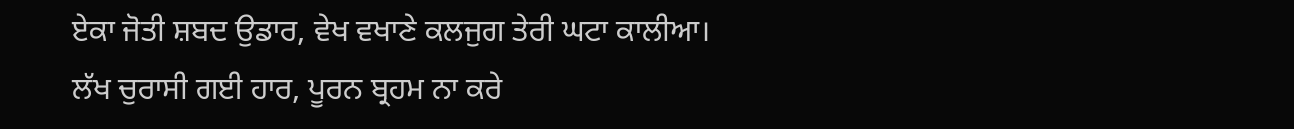ਏਕਾ ਜੋਤੀ ਸ਼ਬਦ ਉਡਾਰ, ਵੇਖ ਵਖਾਣੇ ਕਲਜੁਗ ਤੇਰੀ ਘਟਾ ਕਾਲੀਆ। ਲੱਖ ਚੁਰਾਸੀ ਗਈ ਹਾਰ, ਪੂਰਨ ਬ੍ਰਹਮ ਨਾ ਕਰੇ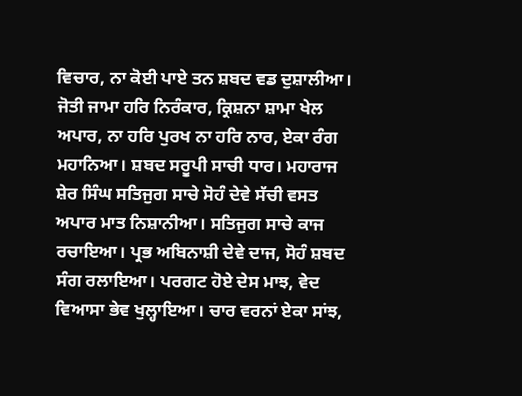ਵਿਚਾਰ, ਨਾ ਕੋਈ ਪਾਏ ਤਨ ਸ਼ਬਦ ਵਡ ਦੁਸ਼ਾਲੀਆ। ਜੋਤੀ ਜਾਮਾ ਹਰਿ ਨਿਰੰਕਾਰ, ਕ੍ਰਿਸ਼ਨਾ ਸ਼ਾਮਾ ਖੇਲ ਅਪਾਰ, ਨਾ ਹਰਿ ਪੁਰਖ ਨਾ ਹਰਿ ਨਾਰ, ਏਕਾ ਰੰਗ ਮਹਾਨਿਆ। ਸ਼ਬਦ ਸਰੂਪੀ ਸਾਚੀ ਧਾਰ। ਮਹਾਰਾਜ ਸ਼ੇਰ ਸਿੰਘ ਸਤਿਜੁਗ ਸਾਚੇ ਸੋਹੰ ਦੇਵੇ ਸੱਚੀ ਵਸਤ ਅਪਾਰ ਮਾਤ ਨਿਸ਼ਾਨੀਆ। ਸਤਿਜੁਗ ਸਾਚੇ ਕਾਜ ਰਚਾਇਆ। ਪ੍ਰਭ ਅਬਿਨਾਸ਼ੀ ਦੇਵੇ ਦਾਜ, ਸੋਹੰ ਸ਼ਬਦ ਸੰਗ ਰਲਾਇਆ। ਪਰਗਟ ਹੋਏ ਦੇਸ ਮਾਝ, ਵੇਦ ਵਿਆਸਾ ਭੇਵ ਖੁਲ੍ਹਾਇਆ। ਚਾਰ ਵਰਨਾਂ ਏਕਾ ਸਾਂਝ,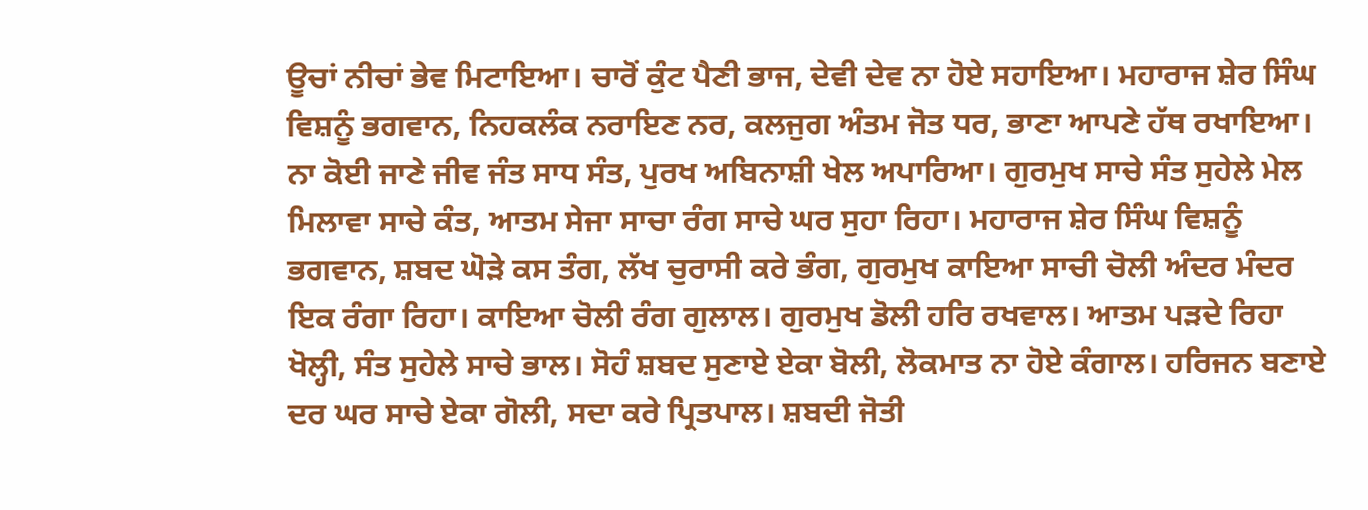ਊਚਾਂ ਨੀਚਾਂ ਭੇਵ ਮਿਟਾਇਆ। ਚਾਰੋਂ ਕੁੰਟ ਪੈਣੀ ਭਾਜ, ਦੇਵੀ ਦੇਵ ਨਾ ਹੋਏ ਸਹਾਇਆ। ਮਹਾਰਾਜ ਸ਼ੇਰ ਸਿੰਘ ਵਿਸ਼ਨੂੰ ਭਗਵਾਨ, ਨਿਹਕਲੰਕ ਨਰਾਇਣ ਨਰ, ਕਲਜੁਗ ਅੰਤਮ ਜੋਤ ਧਰ, ਭਾਣਾ ਆਪਣੇ ਹੱਥ ਰਖਾਇਆ। ਨਾ ਕੋਈ ਜਾਣੇ ਜੀਵ ਜੰਤ ਸਾਧ ਸੰਤ, ਪੁਰਖ ਅਬਿਨਾਸ਼ੀ ਖੇਲ ਅਪਾਰਿਆ। ਗੁਰਮੁਖ ਸਾਚੇ ਸੰਤ ਸੁਹੇਲੇ ਮੇਲ ਮਿਲਾਵਾ ਸਾਚੇ ਕੰਤ, ਆਤਮ ਸੇਜਾ ਸਾਚਾ ਰੰਗ ਸਾਚੇ ਘਰ ਸੁਹਾ ਰਿਹਾ। ਮਹਾਰਾਜ ਸ਼ੇਰ ਸਿੰਘ ਵਿਸ਼ਨੂੰ ਭਗਵਾਨ, ਸ਼ਬਦ ਘੋੜੇ ਕਸ ਤੰਗ, ਲੱਖ ਚੁਰਾਸੀ ਕਰੇ ਭੰਗ, ਗੁਰਮੁਖ ਕਾਇਆ ਸਾਚੀ ਚੋਲੀ ਅੰਦਰ ਮੰਦਰ ਇਕ ਰੰਗਾ ਰਿਹਾ। ਕਾਇਆ ਚੋਲੀ ਰੰਗ ਗੁਲਾਲ। ਗੁਰਮੁਖ ਡੋਲੀ ਹਰਿ ਰਖਵਾਲ। ਆਤਮ ਪੜਦੇ ਰਿਹਾ ਖੋਲ੍ਹੀ, ਸੰਤ ਸੁਹੇਲੇ ਸਾਚੇ ਭਾਲ। ਸੋਹੰ ਸ਼ਬਦ ਸੁਣਾਏ ਏਕਾ ਬੋਲੀ, ਲੋਕਮਾਤ ਨਾ ਹੋਏ ਕੰਗਾਲ। ਹਰਿਜਨ ਬਣਾਏ ਦਰ ਘਰ ਸਾਚੇ ਏਕਾ ਗੋਲੀ, ਸਦਾ ਕਰੇ ਪ੍ਰਿਤਪਾਲ। ਸ਼ਬਦੀ ਜੋਤੀ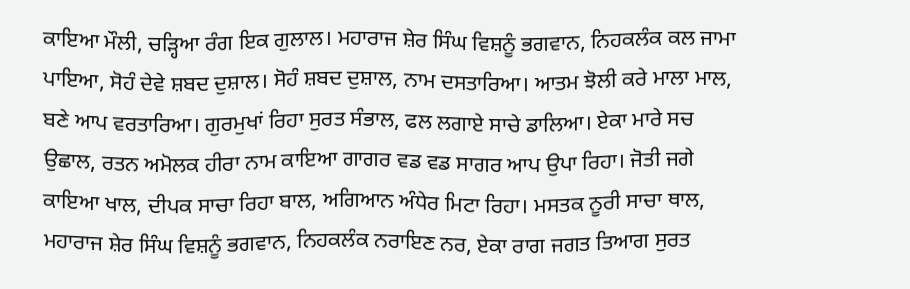ਕਾਇਆ ਮੌਲੀ, ਚੜ੍ਹਿਆ ਰੰਗ ਇਕ ਗੁਲਾਲ। ਮਹਾਰਾਜ ਸ਼ੇਰ ਸਿੰਘ ਵਿਸ਼ਨੂੰ ਭਗਵਾਨ, ਨਿਹਕਲੰਕ ਕਲ ਜਾਮਾ ਪਾਇਆ, ਸੋਹੰ ਦੇਵੇ ਸ਼ਬਦ ਦੁਸ਼ਾਲ। ਸੋਹੰ ਸ਼ਬਦ ਦੁਸ਼ਾਲ, ਨਾਮ ਦਸਤਾਰਿਆ। ਆਤਮ ਝੋਲੀ ਕਰੇ ਮਾਲਾ ਮਾਲ, ਬਣੇ ਆਪ ਵਰਤਾਰਿਆ। ਗੁਰਮੁਖਾਂ ਰਿਹਾ ਸੁਰਤ ਸੰਭਾਲ, ਫਲ ਲਗਾਏ ਸਾਚੇ ਡਾਲਿਆ। ਏਕਾ ਮਾਰੇ ਸਚ ਉਛਾਲ, ਰਤਨ ਅਮੋਲਕ ਹੀਰਾ ਨਾਮ ਕਾਇਆ ਗਾਗਰ ਵਡ ਵਡ ਸਾਗਰ ਆਪ ਉਪਾ ਰਿਹਾ। ਜੋਤੀ ਜਗੇ ਕਾਇਆ ਖਾਲ, ਦੀਪਕ ਸਾਚਾ ਰਿਹਾ ਬਾਲ, ਅਗਿਆਨ ਅੰਧੇਰ ਮਿਟਾ ਰਿਹਾ। ਮਸਤਕ ਨੂਰੀ ਸਾਚਾ ਥਾਲ, ਮਹਾਰਾਜ ਸ਼ੇਰ ਸਿੰਘ ਵਿਸ਼ਨੂੰ ਭਗਵਾਨ, ਨਿਹਕਲੰਕ ਨਰਾਇਣ ਨਰ, ਏਕਾ ਰਾਗ ਜਗਤ ਤਿਆਗ ਸੁਰਤ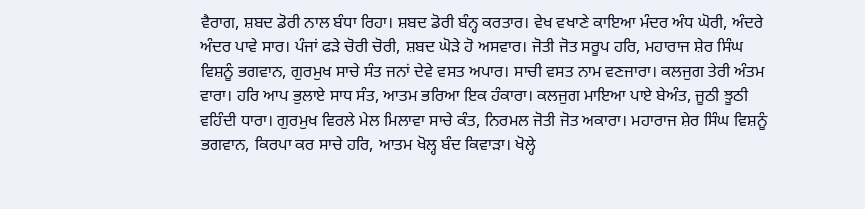ਵੈਰਾਗ, ਸ਼ਬਦ ਡੋਰੀ ਨਾਲ ਬੰਧਾ ਰਿਹਾ। ਸ਼ਬਦ ਡੋਰੀ ਬੰਨ੍ਹ ਕਰਤਾਰ। ਵੇਖ ਵਖਾਣੇ ਕਾਇਆ ਮੰਦਰ ਅੰਧ ਘੋਰੀ, ਅੰਦਰੇ ਅੰਦਰ ਪਾਵੇ ਸਾਰ। ਪੰਜਾਂ ਫੜੇ ਚੋਰੀ ਚੋਰੀ, ਸ਼ਬਦ ਘੋੜੇ ਹੋ ਅਸਵਾਰ। ਜੋਤੀ ਜੋਤ ਸਰੂਪ ਹਰਿ, ਮਹਾਰਾਜ ਸ਼ੇਰ ਸਿੰਘ ਵਿਸ਼ਨੂੰ ਭਗਵਾਨ, ਗੁਰਮੁਖ ਸਾਚੇ ਸੰਤ ਜਨਾਂ ਦੇਵੇ ਵਸਤ ਅਪਾਰ। ਸਾਚੀ ਵਸਤ ਨਾਮ ਵਣਜਾਰਾ। ਕਲਜੁਗ ਤੇਰੀ ਅੰਤਮ ਵਾਰਾ। ਹਰਿ ਆਪ ਭੁਲਾਏ ਸਾਧ ਸੰਤ, ਆਤਮ ਭਰਿਆ ਇਕ ਹੰਕਾਰਾ। ਕਲਜੁਗ ਮਾਇਆ ਪਾਏ ਬੇਅੰਤ, ਜੂਠੀ ਝੂਠੀ ਵਹਿੰਦੀ ਧਾਰਾ। ਗੁਰਮੁਖ ਵਿਰਲੇ ਮੇਲ ਮਿਲਾਵਾ ਸਾਚੇ ਕੰਤ, ਨਿਰਮਲ ਜੋਤੀ ਜੋਤ ਅਕਾਰਾ। ਮਹਾਰਾਜ ਸ਼ੇਰ ਸਿੰਘ ਵਿਸ਼ਨੂੰ ਭਗਵਾਨ, ਕਿਰਪਾ ਕਰ ਸਾਚੇ ਹਰਿ, ਆਤਮ ਖੋਲ੍ਹ ਬੰਦ ਕਿਵਾੜਾ। ਖੋਲ੍ਹੇ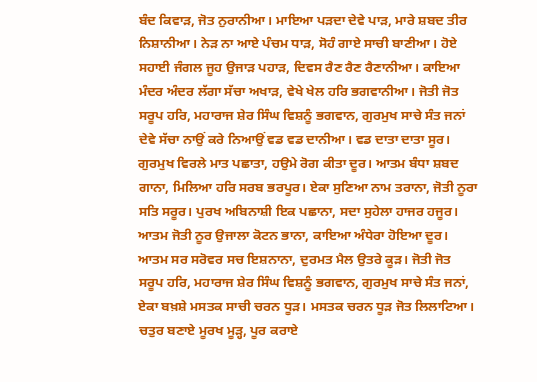ਬੰਦ ਕਿਵਾੜ, ਜੋਤ ਨੁਰਾਨੀਆ। ਮਾਇਆ ਪੜਦਾ ਦੇਵੇ ਪਾੜ, ਮਾਰੇ ਸ਼ਬਦ ਤੀਰ ਨਿਸ਼ਾਨੀਆ। ਨੇੜ ਨਾ ਆਏ ਪੰਚਮ ਧਾੜ, ਸੋਹੰ ਗਾਏ ਸਾਚੀ ਬਾਣੀਆ। ਹੋਏ ਸਹਾਈ ਜੰਗਲ ਜੂਹ ਉਜਾੜ ਪਹਾੜ, ਦਿਵਸ ਰੈਣ ਰੈਣ ਰੈਣਾਨੀਆ। ਕਾਇਆ ਮੰਦਰ ਅੰਦਰ ਲੱਗਾ ਸੱਚਾ ਅਖਾੜ, ਵੇਖੇ ਖੇਲ ਹਰਿ ਭਗਵਾਨੀਆ। ਜੋਤੀ ਜੋਤ ਸਰੂਪ ਹਰਿ, ਮਹਾਰਾਜ ਸ਼ੇਰ ਸਿੰਘ ਵਿਸ਼ਨੂੰ ਭਗਵਾਨ, ਗੁਰਮੁਖ ਸਾਚੇ ਸੰਤ ਜਨਾਂ ਦੇਵੇ ਸੱਚਾ ਨਾਉਂ ਕਰੇ ਨਿਆਉਂ ਵਡ ਵਡ ਦਾਨੀਆ। ਵਡ ਦਾਤਾ ਦਾਤਾ ਸੂਰ। ਗੁਰਮੁਖ ਵਿਰਲੇ ਮਾਤ ਪਛਾਤਾ, ਹਉਮੇ ਰੋਗ ਕੀਤਾ ਦੂਰ। ਆਤਮ ਬੰਧਾ ਸ਼ਬਦ ਗਾਨਾ, ਮਿਲਿਆ ਹਰਿ ਸਰਬ ਭਰਪੂਰ। ਏਕਾ ਸੁਣਿਆ ਨਾਮ ਤਰਾਨਾ, ਜੋਤੀ ਨੂਰਾ ਸਤਿ ਸਰੂਰ। ਪੁਰਖ ਅਬਿਨਾਸ਼ੀ ਇਕ ਪਛਾਨਾ, ਸਦਾ ਸੁਹੇਲਾ ਹਾਜਰ ਹਜੂਰ। ਆਤਮ ਜੋਤੀ ਨੂਰ ਉਜਾਲਾ ਕੋਟਨ ਭਾਨਾ, ਕਾਇਆ ਅੰਧੇਰਾ ਹੋਇਆ ਦੂਰ। ਆਤਮ ਸਰ ਸਰੋਵਰ ਸਚ ਇਸ਼ਨਾਨਾ, ਦੁਰਮਤ ਮੈਲ ਉਤਰੇ ਕੂੜ। ਜੋਤੀ ਜੋਤ ਸਰੂਪ ਹਰਿ, ਮਹਾਰਾਜ ਸ਼ੇਰ ਸਿੰਘ ਵਿਸ਼ਨੂੰ ਭਗਵਾਨ, ਗੁਰਮੁਖ ਸਾਚੇ ਸੰਤ ਜਨਾਂ, ਏਕਾ ਬਖ਼ਸ਼ੇ ਮਸਤਕ ਸਾਚੀ ਚਰਨ ਧੂੜ। ਮਸਤਕ ਚਰਨ ਧੂੜ ਜੋਤ ਲਿਲਾਟਿਆ। ਚਤੁਰ ਬਣਾਏ ਮੂਰਖ ਮੂੜ੍ਹ, ਪੂਰ ਕਰਾਏ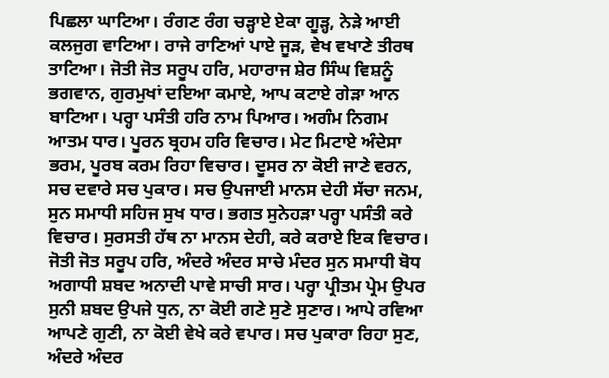ਪਿਛਲਾ ਘਾਟਿਆ। ਰੰਗਣ ਰੰਗ ਚੜ੍ਹਾਏ ਏਕਾ ਗੂੜ੍ਹ, ਨੇੜੇ ਆਈ ਕਲਜੁਗ ਵਾਟਿਆ। ਰਾਜੇ ਰਾਣਿਆਂ ਪਾਏ ਜੂੜ, ਵੇਖ ਵਖਾਣੇ ਤੀਰਥ ਤਾਟਿਆ। ਜੋਤੀ ਜੋਤ ਸਰੂਪ ਹਰਿ, ਮਹਾਰਾਜ ਸ਼ੇਰ ਸਿੰਘ ਵਿਸ਼ਨੂੰ ਭਗਵਾਨ, ਗੁਰਮੁਖਾਂ ਦਇਆ ਕਮਾਏ, ਆਪ ਕਟਾਏ ਗੇੜਾ ਆਨ ਬਾਟਿਆ। ਪਰ੍ਹਾ ਪਸੰਤੀ ਹਰਿ ਨਾਮ ਪਿਆਰ। ਅਗੰਮ ਨਿਗਮ ਆਤਮ ਧਾਰ। ਪੂਰਨ ਬ੍ਰਹਮ ਹਰਿ ਵਿਚਾਰ। ਮੇਟ ਮਿਟਾਏ ਅੰਦੇਸਾ ਭਰਮ, ਪੂਰਬ ਕਰਮ ਰਿਹਾ ਵਿਚਾਰ। ਦੂਸਰ ਨਾ ਕੋਈ ਜਾਣੇ ਵਰਨ, ਸਚ ਦਵਾਰੇ ਸਚ ਪੁਕਾਰ। ਸਚ ਉਪਜਾਈ ਮਾਨਸ ਦੇਹੀ ਸੱਚਾ ਜਨਮ, ਸੁਨ ਸਮਾਧੀ ਸਹਿਜ ਸੁਖ ਧਾਰ। ਭਗਤ ਸੁਨੇਹੜਾ ਪਰ੍ਹਾ ਪਸੰਤੀ ਕਰੇ ਵਿਚਾਰ। ਸੁਰਸਤੀ ਹੱਥ ਨਾ ਮਾਨਸ ਦੇਹੀ, ਕਰੇ ਕਰਾਏ ਇਕ ਵਿਚਾਰ। ਜੋਤੀ ਜੋਤ ਸਰੂਪ ਹਰਿ, ਅੰਦਰੇ ਅੰਦਰ ਸਾਚੇ ਮੰਦਰ ਸੁਨ ਸਮਾਧੀ ਬੋਧ ਅਗਾਧੀ ਸ਼ਬਦ ਅਨਾਦੀ ਪਾਵੇ ਸਾਚੀ ਸਾਰ। ਪਰ੍ਹਾ ਪ੍ਰੀਤਮ ਪ੍ਰੇਮ ਉਪਰ ਸੁਨੀ ਸ਼ਬਦ ਉਪਜੇ ਧੁਨ, ਨਾ ਕੋਈ ਗਣੇ ਸੁਣੇ ਸੁਣਾਰ। ਆਪੇ ਰਵਿਆ ਆਪਣੇ ਗੁਣੀ, ਨਾ ਕੋਈ ਵੇਖੇ ਕਰੇ ਵਪਾਰ। ਸਚ ਪੁਕਾਰਾ ਰਿਹਾ ਸੁਣ, ਅੰਦਰੇ ਅੰਦਰ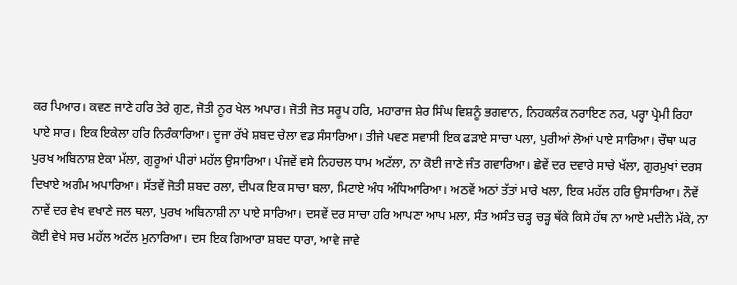ਕਰ ਪਿਆਰ। ਕਵਣ ਜਾਣੇ ਹਰਿ ਤੇਰੇ ਗੁਣ, ਜੋਤੀ ਨੂਰ ਖੇਲ ਅਪਾਰ। ਜੋਤੀ ਜੋਤ ਸਰੂਪ ਹਰਿ, ਮਹਾਰਾਜ ਸ਼ੇਰ ਸਿੰਘ ਵਿਸ਼ਨੂੰ ਭਗਵਾਨ, ਨਿਹਕਲੰਕ ਨਰਾਇਣ ਨਰ, ਪਰ੍ਹਾ ਪ੍ਰੇਮੀ ਰਿਹਾ ਪਾਏ ਸਾਰ। ਇਕ ਇਕੇਲਾ ਹਰਿ ਨਿਰੰਕਾਰਿਆ। ਦੂਜਾ ਰੱਖੇ ਸ਼ਬਦ ਚੇਲਾ ਵਡ ਸੰਸਾਰਿਆ। ਤੀਜੇ ਪਵਣ ਸਵਾਸੀ ਇਕ ਫੜਾਏ ਸਾਚਾ ਪਲਾ, ਪੁਰੀਆਂ ਲੋਆਂ ਪਾਏ ਸਾਰਿਆ। ਚੌਥਾ ਘਰ ਪੁਰਖ ਅਬਿਨਾਸ਼ ਏਕਾ ਮੱਲਾ, ਗੁਰੂਆਂ ਪੀਰਾਂ ਮਹੱਲ ਉਸਾਰਿਆ। ਪੰਜਵੇਂ ਵਸੇ ਨਿਹਚਲ ਧਾਮ ਅਟੱਲਾ, ਨਾ ਕੋਈ ਜਾਣੇ ਜੰਤ ਗਵਾਰਿਆ। ਛੇਵੇਂ ਦਰ ਦਵਾਰੇ ਸਾਚੇ ਖੱਲਾ, ਗੁਰਮੁਖਾਂ ਦਰਸ ਦਿਖਾਏ ਅਗੰਮ ਅਪਾਰਿਆ। ਸੱਤਵੇਂ ਜੋਤੀ ਸ਼ਬਦ ਰਲਾ, ਦੀਪਕ ਇਕ ਸਾਚਾ ਬਲਾ, ਮਿਟਾਏ ਅੰਧ ਅੰਧਿਆਰਿਆ। ਅਠਵੇਂ ਅਠਾਂ ਤੱਤਾਂ ਮਾਰੇ ਖਲਾ, ਇਕ ਮਹੱਲ ਹਰਿ ਉਸਾਰਿਆ। ਨੌਵੇਂ ਨਾਵੇਂ ਦਰ ਵੇਖ ਵਖਾਣੇ ਜਲ ਥਲਾ, ਪੁਰਖ ਅਬਿਨਾਸ਼ੀ ਨਾ ਪਾਏ ਸਾਰਿਆ। ਦਸਵੇਂ ਦਰ ਸਾਚਾ ਹਰਿ ਆਪਣਾ ਆਪ ਮਲਾ, ਸੰਤ ਅਸੰਤ ਚੜ੍ਹ ਚੜ੍ਹ ਥੱਕੇ ਕਿਸੇ ਹੱਥ ਨਾ ਆਏ ਮਦੀਨੇ ਮੱਕੇ, ਨਾ ਕੋਈ ਵੇਖੇ ਸਚ ਮਹੱਲ ਅਟੱਲ ਮੁਨਾਰਿਆ। ਦਸ ਇਕ ਗਿਆਰਾ ਸ਼ਬਦ ਧਾਰਾ, ਆਵੇ ਜਾਵੇ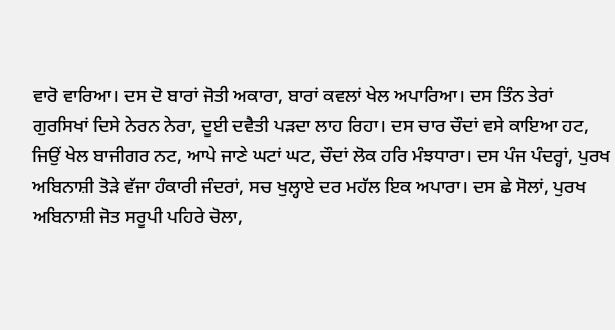ਵਾਰੋ ਵਾਰਿਆ। ਦਸ ਦੋ ਬਾਰਾਂ ਜੋਤੀ ਅਕਾਰਾ, ਬਾਰਾਂ ਕਵਲਾਂ ਖੇਲ ਅਪਾਰਿਆ। ਦਸ ਤਿੰਨ ਤੇਰਾਂ ਗੁਰਸਿਖਾਂ ਦਿਸੇ ਨੇਰਨ ਨੇਰਾ, ਦੂਈ ਦਵੈਤੀ ਪੜਦਾ ਲਾਹ ਰਿਹਾ। ਦਸ ਚਾਰ ਚੌਦਾਂ ਵਸੇ ਕਾਇਆ ਹਟ, ਜਿਉਂ ਖੇਲ ਬਾਜੀਗਰ ਨਟ, ਆਪੇ ਜਾਣੇ ਘਟਾਂ ਘਟ, ਚੌਦਾਂ ਲੋਕ ਹਰਿ ਮੰਝਧਾਰਾ। ਦਸ ਪੰਜ ਪੰਦਰ੍ਹਾਂ, ਪੁਰਖ ਅਬਿਨਾਸ਼ੀ ਤੋੜੇ ਵੱਜਾ ਹੰਕਾਰੀ ਜੰਦਰਾਂ, ਸਚ ਖੁਲ੍ਹਾਏ ਦਰ ਮਹੱਲ ਇਕ ਅਪਾਰਾ। ਦਸ ਛੇ ਸੋਲਾਂ, ਪੁਰਖ ਅਬਿਨਾਸ਼ੀ ਜੋਤ ਸਰੂਪੀ ਪਹਿਰੇ ਚੋਲਾ,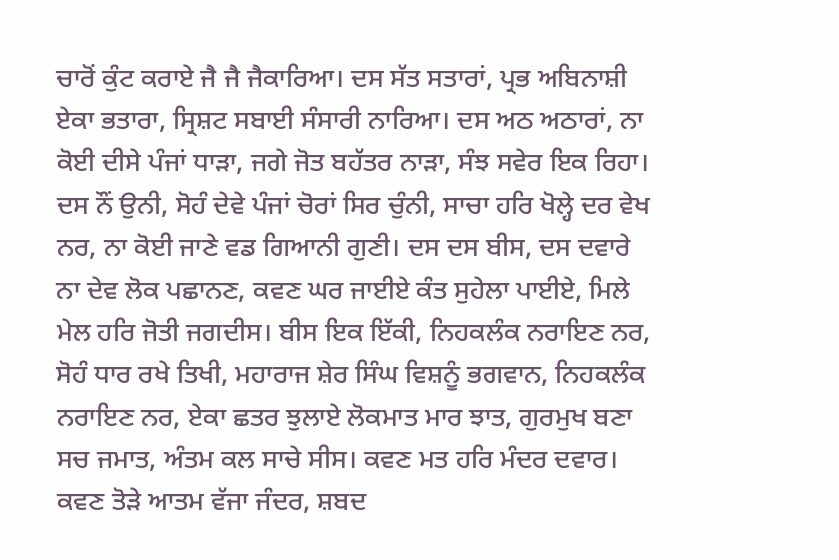ਚਾਰੋਂ ਕੁੰਟ ਕਰਾਏ ਜੈ ਜੈ ਜੈਕਾਰਿਆ। ਦਸ ਸੱਤ ਸਤਾਰਾਂ, ਪ੍ਰਭ ਅਬਿਨਾਸ਼ੀ ਏਕਾ ਭਤਾਰਾ, ਸ੍ਰਿਸ਼ਟ ਸਬਾਈ ਸੰਸਾਰੀ ਨਾਰਿਆ। ਦਸ ਅਠ ਅਠਾਰਾਂ, ਨਾ ਕੋਈ ਦੀਸੇ ਪੰਜਾਂ ਧਾੜਾ, ਜਗੇ ਜੋਤ ਬਹੱਤਰ ਨਾੜਾ, ਸੰਝ ਸਵੇਰ ਇਕ ਰਿਹਾ। ਦਸ ਨੌਂ ਉਨੀ, ਸੋਹੰ ਦੇਵੇ ਪੰਜਾਂ ਚੋਰਾਂ ਸਿਰ ਚੁੰਨੀ, ਸਾਚਾ ਹਰਿ ਖੋਲ੍ਹੇ ਦਰ ਵੇਖ ਨਰ, ਨਾ ਕੋਈ ਜਾਣੇ ਵਡ ਗਿਆਨੀ ਗੁਣੀ। ਦਸ ਦਸ ਬੀਸ, ਦਸ ਦਵਾਰੇ ਨਾ ਦੇਵ ਲੋਕ ਪਛਾਨਣ, ਕਵਣ ਘਰ ਜਾਈਏ ਕੰਤ ਸੁਹੇਲਾ ਪਾਈਏ, ਮਿਲੇ ਮੇਲ ਹਰਿ ਜੋਤੀ ਜਗਦੀਸ। ਬੀਸ ਇਕ ਇੱਕੀ, ਨਿਹਕਲੰਕ ਨਰਾਇਣ ਨਰ, ਸੋਹੰ ਧਾਰ ਰਖੇ ਤਿਖੀ, ਮਹਾਰਾਜ ਸ਼ੇਰ ਸਿੰਘ ਵਿਸ਼ਨੂੰ ਭਗਵਾਨ, ਨਿਹਕਲੰਕ ਨਰਾਇਣ ਨਰ, ਏਕਾ ਛਤਰ ਝੁਲਾਏ ਲੋਕਮਾਤ ਮਾਰ ਝਾਤ, ਗੁਰਮੁਖ ਬਣਾ ਸਚ ਜਮਾਤ, ਅੰਤਮ ਕਲ ਸਾਚੇ ਸੀਸ। ਕਵਣ ਮਤ ਹਰਿ ਮੰਦਰ ਦਵਾਰ। ਕਵਣ ਤੋੜੇ ਆਤਮ ਵੱਜਾ ਜੰਦਰ, ਸ਼ਬਦ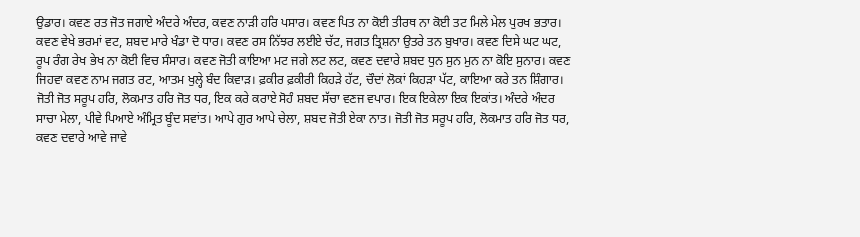ਉਡਾਰ। ਕਵਣ ਰਤ ਜੋਤ ਜਗਾਏ ਅੰਦਰੇ ਅੰਦਰ, ਕਵਣ ਨਾੜੀ ਹਰਿ ਪਸਾਰ। ਕਵਣ ਪਿਤ ਨਾ ਕੋਈ ਤੀਰਥ ਨਾ ਕੋਈ ਤਟ ਮਿਲੇ ਮੇਲ ਪੁਰਖ ਭਤਾਰ। ਕਵਣ ਵੇਖੇ ਭਰਮਾਂ ਵਟ, ਸ਼ਬਦ ਮਾਰੇ ਖੰਡਾ ਦੋ ਧਾਰ। ਕਵਣ ਰਸ ਨਿੱਝਰ ਲਈਏ ਚੱਟ, ਜਗਤ ਤ੍ਰਿਸ਼ਨਾ ਉਤਰੇ ਤਨ ਬੁਖਾਰ। ਕਵਣ ਦਿਸੇ ਘਟ ਘਟ, ਰੂਪ ਰੰਗ ਰੇਖ ਭੇਖ ਨਾ ਕੋਈ ਵਿਚ ਸੰਸਾਰ। ਕਵਣ ਜੋਤੀ ਕਾਇਆ ਮਟ ਜਗੇ ਲਟ ਲਟ, ਕਵਣ ਦਵਾਰੇ ਸ਼ਬਦ ਧੁਨ ਸੁਨ ਮੁਨ ਨਾ ਕੋਇ ਸੁਨਾਰ। ਕਵਣ ਜਿਹਵਾ ਕਵਣ ਨਾਮ ਜਗਤ ਰਟ, ਆਤਮ ਖੁਲ੍ਹੇ ਬੰਦ ਕਿਵਾੜ। ਫ਼ਕੀਰ ਫ਼ਕੀਰੀ ਕਿਹੜੇ ਹੱਟ, ਚੌਦਾਂ ਲੋਕਾਂ ਕਿਹੜਾ ਪੱਟ, ਕਾਇਆ ਕਰੇ ਤਨ ਸ਼ਿੰਗਾਰ। ਜੋਤੀ ਜੋਤ ਸਰੂਪ ਹਰਿ, ਲੋਕਮਾਤ ਹਰਿ ਜੋਤ ਧਰ, ਇਕ ਕਰੇ ਕਰਾਏ ਸੋਹੰ ਸ਼ਬਦ ਸੱਚਾ ਵਣਜ ਵਪਾਰ। ਇਕ ਇਕੇਲਾ ਇਕ ਇਕਾਂਤ। ਅੰਦਰੇ ਅੰਦਰ ਸਾਚਾ ਮੇਲਾ, ਪੀਵੇ ਪਿਆਏ ਅੰਮ੍ਰਿਤ ਬੂੰਦ ਸਵਾਂਤ। ਆਪੇ ਗੁਰ ਆਪੇ ਚੇਲਾ, ਸ਼ਬਦ ਜੋਤੀ ਏਕਾ ਨਾਤ। ਜੋਤੀ ਜੋਤ ਸਰੂਪ ਹਰਿ, ਲੋਕਮਾਤ ਹਰਿ ਜੋਤ ਧਰ, ਕਵਣ ਦਵਾਰੇ ਆਵੇ ਜਾਵੇ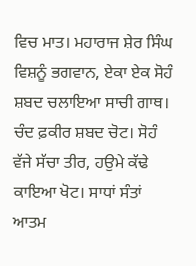ਵਿਚ ਮਾਤ। ਮਹਾਰਾਜ ਸ਼ੇਰ ਸਿੰਘ ਵਿਸ਼ਨੂੰ ਭਗਵਾਨ, ਏਕਾ ਏਕ ਸੋਹੰ ਸ਼ਬਦ ਚਲਾਇਆ ਸਾਚੀ ਗਾਥ। ਚੰਦ ਫ਼ਕੀਰ ਸ਼ਬਦ ਚੋਟ। ਸੋਹੰ ਵੱਜੇ ਸੱਚਾ ਤੀਰ, ਹਉਮੇ ਕੱਢੇ ਕਾਇਆ ਖੋਟ। ਸਾਧਾਂ ਸੰਤਾਂ ਆਤਮ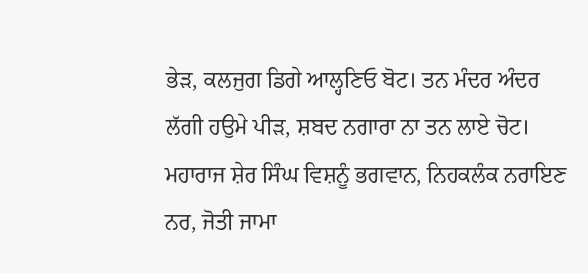ਭੇੜ, ਕਲਜੁਗ ਡਿਗੇ ਆਲ੍ਹਣਿਓ ਬੋਟ। ਤਨ ਮੰਦਰ ਅੰਦਰ ਲੱਗੀ ਹਉਮੇ ਪੀੜ, ਸ਼ਬਦ ਨਗਾਰਾ ਨਾ ਤਨ ਲਾਏ ਚੋਟ। ਮਹਾਰਾਜ ਸ਼ੇਰ ਸਿੰਘ ਵਿਸ਼ਨੂੰ ਭਗਵਾਨ, ਨਿਹਕਲੰਕ ਨਰਾਇਣ ਨਰ, ਜੋਤੀ ਜਾਮਾ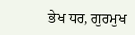ਭੇਖ ਧਰ, ਗੁਰਮੁਖ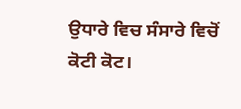ਉਧਾਰੇ ਵਿਚ ਸੰਸਾਰੇ ਵਿਚੋਂ ਕੋਟੀ ਕੋਟ।